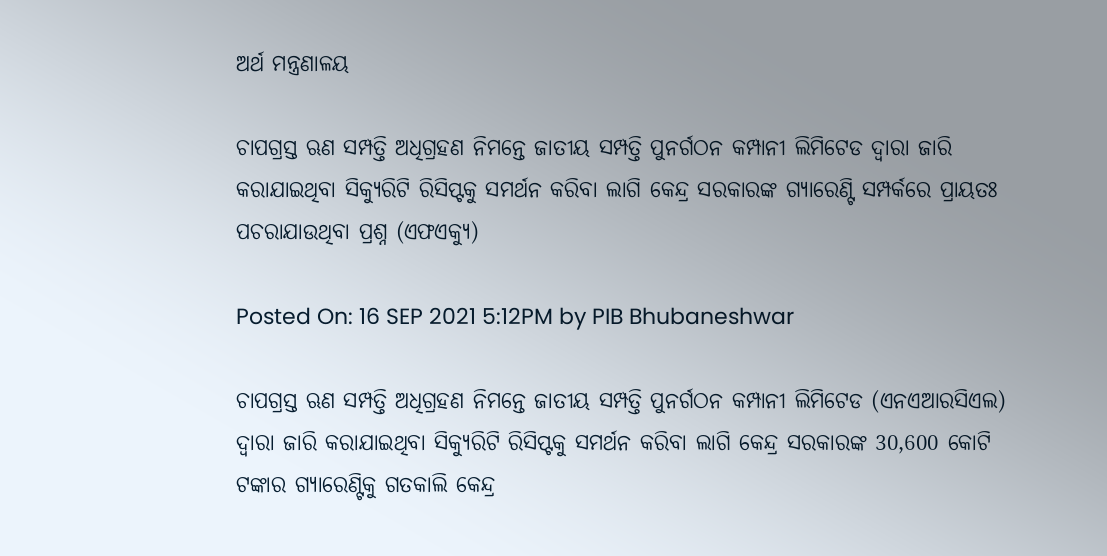ଅର୍ଥ ମନ୍ତ୍ରଣାଳୟ

ଚାପଗ୍ରସ୍ତ ଋଣ ସମ୍ପତ୍ତି ଅଧିଗ୍ରହଣ ନିମନ୍ତେ ଜାତୀୟ ସମ୍ପତ୍ତି ପୁନର୍ଗଠନ କମ୍ପାନୀ ଲିମିଟେଡ ଦ୍ୱାରା ଜାରି କରାଯାଇଥିବା ସିକ୍ୟୁରିଟି ରିସିପ୍ଟକୁ ସମର୍ଥନ କରିବା ଲାଗି କେନ୍ଦ୍ର ସରକାରଙ୍କ ଗ୍ୟାରେଣ୍ଟି ସମ୍ପର୍କରେ ପ୍ରାୟତଃ ପଚରାଯାଉଥିବା ପ୍ରଶ୍ନ (ଏଫଏକ୍ୟୁ)

Posted On: 16 SEP 2021 5:12PM by PIB Bhubaneshwar

ଚାପଗ୍ରସ୍ତ ଋଣ ସମ୍ପତ୍ତି ଅଧିଗ୍ରହଣ ନିମନ୍ତେ ଜାତୀୟ ସମ୍ପତ୍ତି ପୁନର୍ଗଠନ କମ୍ପାନୀ ଲିମିଟେଡ (ଏନଏଆରସିଏଲ) ଦ୍ୱାରା ଜାରି କରାଯାଇଥିବା ସିକ୍ୟୁରିଟି ରିସିପ୍ଟକୁ ସମର୍ଥନ କରିବା ଲାଗି କେନ୍ଦ୍ର ସରକାରଙ୍କ 30,600 କୋଟି ଟଙ୍କାର ଗ୍ୟାରେଣ୍ଟିକୁ ଗତକାଲି କେନ୍ଦ୍ର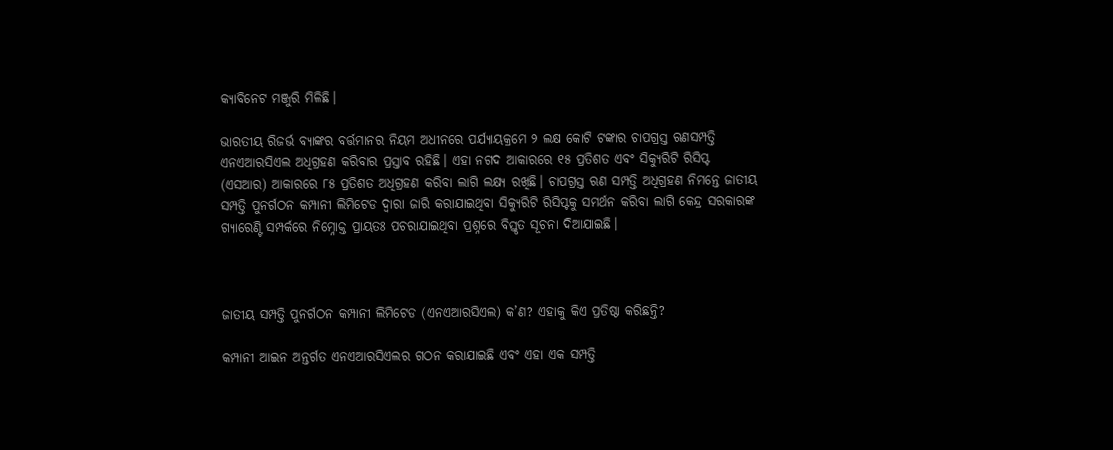କ୍ୟାବିନେଟ ମଞ୍ଜୁରି ମିଳିଛି।

ଭାରତୀୟ ରିଜର୍ଭ ବ୍ୟାଙ୍କର ବର୍ତ୍ତମାନର ନିୟମ ଅଧୀନରେ ପର୍ଯ୍ୟାୟକ୍ରମେ ୨ ଲକ୍ଷ କୋଟି ଟଙ୍କାର ଚାପଗ୍ରସ୍ତ ଋଣସମ୍ପତ୍ତି ଏନଏଆରସିଏଲ ଅଧିଗ୍ରହଣ କରିବାର ପ୍ରସ୍ତାବ ରହିଛି। ଏହା ନଗଦ ଆକାରରେ ୧୫ ପ୍ରତିଶତ ଏବଂ ସିକ୍ୟୁରିଟି ରିସିପ୍ଟ (ଏସଆର) ଆକାରରେ ୮୫ ପ୍ରତିଶତ ଅଧିଗ୍ରହଣ କରିବା ଲାଗି ଲକ୍ଷ୍ୟ ରଖିଛି। ଚାପଗ୍ରସ୍ତ ଋଣ ସମ୍ପତ୍ତି ଅଧିଗ୍ରହଣ ନିମନ୍ତେ ଜାତୀୟ ସମ୍ପତ୍ତି ପୁନର୍ଗଠନ କମ୍ପାନୀ ଲିମିଟେଡ ଦ୍ୱାରା ଜାରି କରାଯାଇଥିବା ସିକ୍ୟୁରିଟି ରିସିପ୍ଟକୁ ସମର୍ଥନ କରିବା ଲାଗି କେନ୍ଦ୍ର ସରକାରଙ୍କ ଗ୍ୟାରେଣ୍ଟି ସମ୍ପର୍କରେ ନିମ୍ନୋକ୍ତ ପ୍ରାୟତଃ ପଚରାଯାଇଥିବା ପ୍ରଶ୍ନରେ ବିସ୍ତୃତ ସୂଚନା ଦିଆଯାଇଛି।



ଜାତୀୟ ସମ୍ପତ୍ତି ପୁନର୍ଗଠନ କମ୍ପାନୀ ଲିମିଟେଡ (ଏନଏଆରସିଏଲ) କ’ଣ? ଏହାକୁ କିଏ ପ୍ରତିଷ୍ଠା କରିଛନ୍ତି?

କମ୍ପାନୀ ଆଇନ ଅନ୍ତର୍ଗତ ଏନଏଆରସିଏଲର ଗଠନ କରାଯାଇଛି ଏବଂ ଏହା ଏକ ସମ୍ପତ୍ତି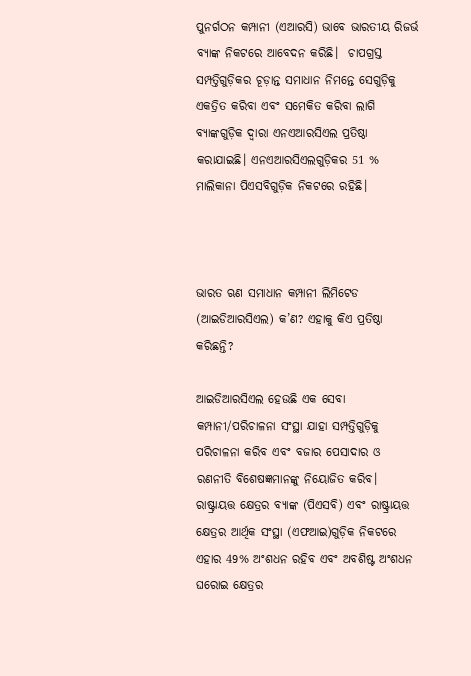ପୁନର୍ଗଠନ କମ୍ପାନୀ (ଏଆରସି) ଭାବେ ଭାରତୀୟ ରିଜର୍ଭ ବ୍ୟାଙ୍କ ନିକଟରେ ଆବେଦନ କରିଛି।  ଚାପଗ୍ରସ୍ତ ସମ୍ପତ୍ତିଗୁଡ଼ିକର ଚୂଡ଼ାନ୍ତ ସମାଧାନ ନିମନ୍ତେ ସେଗୁଡ଼ିକୁ ଏକତ୍ରିତ କରିବା ଏବଂ ସମେକିତ କରିବା ଲାଗି ବ୍ୟାଙ୍କଗୁଡ଼ିକ ଦ୍ୱାରା ଏନଏଆରସିଏଲ ପ୍ରତିଷ୍ଠା କରାଯାଇଛି। ଏନଏଆରସିଏଲଗୁଡ଼ିକର 51 % ମାଲିକାନା ପିଏସବିଗୁଡ଼ିକ ନିକଟରେ ରହିଛି।



ଭାରତ ଋଣ ସମାଧାନ କମ୍ପାନୀ ଲିମିଟେଡ (ଆଇଡିଆରସିଏଲ) କ’ଣ? ଏହାକୁ କିଏ ପ୍ରତିଷ୍ଠା କରିଛନ୍ତି?

ଆଇଡିଆରସିଏଲ ହେଉଛି ଏକ ସେବା କମ୍ପାନୀ/ପରିଚାଳନା ସଂସ୍ଥା ଯାହା ସମ୍ପତ୍ତିଗୁଡ଼ିକୁ ପରିଚାଳନା କରିବ ଏବଂ ବଜାର ପେସାଦାର ଓ  ରଣନୀତି ବିଶେଷଜ୍ଞମାନଙ୍କୁ ନିୟୋଜିତ କରିବ। ରାଷ୍ଟ୍ରାୟତ୍ତ କ୍ଷେତ୍ରର ବ୍ୟାଙ୍କ (ପିଏସବି) ଏବଂ ରାଷ୍ଟ୍ରାୟତ୍ତ କ୍ଷେତ୍ରର ଆର୍ଥିକ ସଂସ୍ଥା (ଏଫଆଇ)ଗୁଡ଼ିକ ନିକଟରେ ଏହାର 49% ଅଂଶଧନ ରହିବ ଏବଂ ଅବଶିଷ୍ଟ ଅଂଶଧନ ଘରୋଇ କ୍ଷେତ୍ରର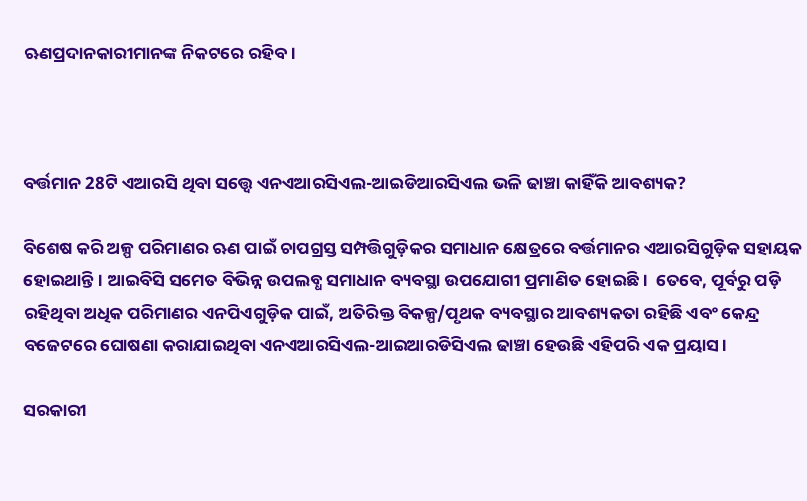ଋଣପ୍ରଦାନକାରୀମାନଙ୍କ ନିକଟରେ ରହିବ।



ବର୍ତ୍ତମାନ 28ଟି ଏଆରସି ଥିବା ସତ୍ତ୍ୱେ ଏନଏଆରସିଏଲ-ଆଇଡିଆରସିଏଲ ଭଳି ଢାଞ୍ଚା କାହିଁକି ଆବଶ୍ୟକ?

ବିଶେଷ କରି ଅଳ୍ପ ପରିମାଣର ଋଣ ପାଇଁ ଚାପଗ୍ରସ୍ତ ସମ୍ପତ୍ତିଗୁଡ଼ିକର ସମାଧାନ କ୍ଷେତ୍ରରେ ବର୍ତ୍ତମାନର ଏଆରସିଗୁଡ଼ିକ ସହାୟକ ହୋଇଥାନ୍ତି। ଆଇବିସି ସମେତ ବିଭିନ୍ନ ଉପଲବ୍ଧ ସମାଧାନ ବ୍ୟବସ୍ଥା ଉପଯୋଗୀ ପ୍ରମାଣିତ ହୋଇଛି।  ତେବେ, ପୂର୍ବରୁ ପଡ଼ି ରହିଥିବା ଅଧିକ ପରିମାଣର ଏନପିଏଗୁଡ଼ିକ ପାଇଁ, ଅତିରିକ୍ତ ବିକଳ୍ପ/ପୃଥକ ବ୍ୟବସ୍ଥାର ଆବଶ୍ୟକତା ରହିଛି ଏବଂ କେନ୍ଦ୍ର ବଜେଟରେ ଘୋଷଣା କରାଯାଇଥିବା ଏନଏଆରସିଏଲ-ଆଇଆରଡିସିଏଲ ଢାଞ୍ଚା ହେଉଛି ଏହିପରି ଏକ ପ୍ରୟାସ।

ସରକାରୀ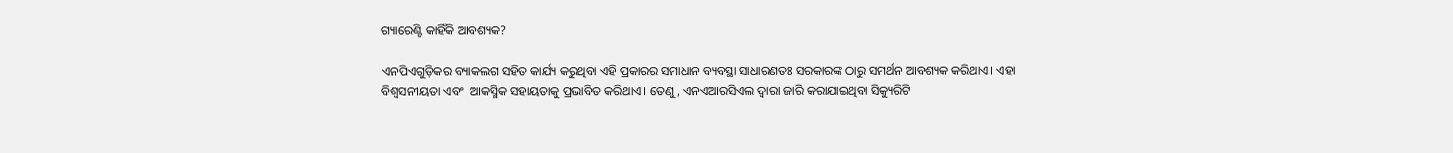ଗ୍ୟାରେଣ୍ଟି କାହିଁକି ଆବଶ୍ୟକ?

ଏନପିଏଗୁଡ଼ିକର ବ୍ୟାକଲଗ ସହିତ କାର୍ଯ୍ୟ କରୁଥିବା ଏହି ପ୍ରକାରର ସମାଧାନ ବ୍ୟବସ୍ଥା ସାଧାରଣତଃ ସରକାରଙ୍କ ଠାରୁ ସମର୍ଥନ ଆବଶ୍ୟକ କରିଥାଏ। ଏହା ବିଶ୍ଵସନୀୟତା ଏବଂ  ଆକସ୍ମିକ ସହାୟତାକୁ ପ୍ରଭାବିତ କରିଥାଏ। ତେଣୁ, ଏନଏଆରସିଏଲ ଦ୍ୱାରା ଜାରି କରାଯାଇଥିବା ସିକ୍ୟୁରିଟି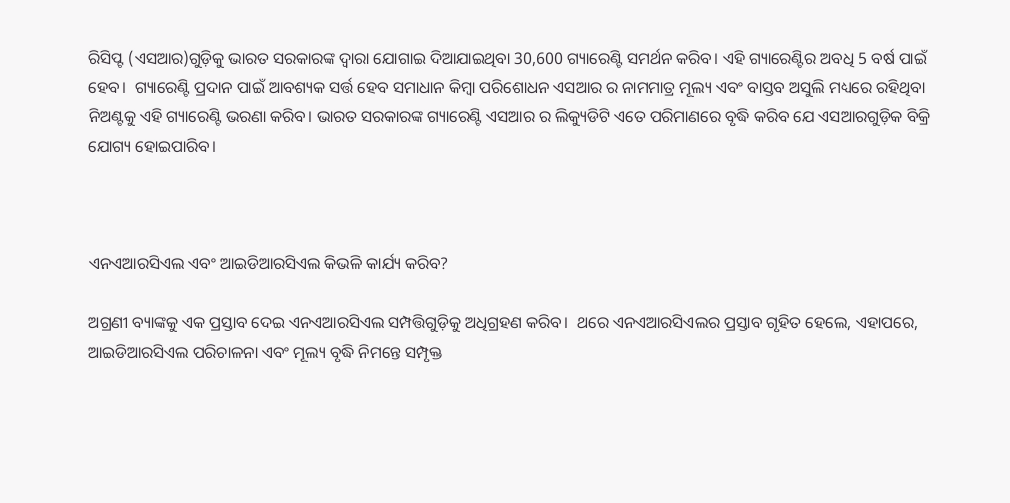ରିସିପ୍ଟ (ଏସଆର)ଗୁଡ଼ିକୁ ଭାରତ ସରକାରଙ୍କ ଦ୍ୱାରା ଯୋଗାଇ ଦିଆଯାଇଥିବା 30,600 ଗ୍ୟାରେଣ୍ଟି ସମର୍ଥନ କରିବ। ଏହି ଗ୍ୟାରେଣ୍ଟିର ଅବଧି 5 ବର୍ଷ ପାଇଁ ହେବ।  ଗ୍ୟାରେଣ୍ଟି ପ୍ରଦାନ ପାଇଁ ଆବଶ୍ୟକ ସର୍ତ୍ତ ହେବ ସମାଧାନ କିମ୍ବା ପରିଶୋଧନ ଏସଆର ର ନାମମାତ୍ର ମୂଲ୍ୟ ଏବଂ ବାସ୍ତବ ଅସୁଲି ମଧ୍ୟରେ ରହିଥିବା ନିଅଣ୍ଟକୁ ଏହି ଗ୍ୟାରେଣ୍ଟି ଭରଣା କରିବ। ଭାରତ ସରକାରଙ୍କ ଗ୍ୟାରେଣ୍ଟି ଏସଆର ର ଲିକ୍ୟୁଡିଟି ଏତେ ପରିମାଣରେ ବୃଦ୍ଧି କରିବ ଯେ ଏସଆରଗୁଡ଼ିକ ବିକ୍ରି ଯୋଗ୍ୟ ହୋଇପାରିବ।



ଏନଏଆରସିଏଲ ଏବଂ ଆଇଡିଆରସିଏଲ କିଭଳି କାର୍ଯ୍ୟ କରିବ?

ଅଗ୍ରଣୀ ବ୍ୟାଙ୍କକୁ ଏକ ପ୍ରସ୍ତାବ ଦେଇ ଏନଏଆରସିଏଲ ସମ୍ପତ୍ତିଗୁଡ଼ିକୁ ଅଧିଗ୍ରହଣ କରିବ।  ଥରେ ଏନଏଆରସିଏଲର ପ୍ରସ୍ତାବ ଗୃହିତ ହେଲେ, ଏହାପରେ, ଆଇଡିଆରସିଏଲ ପରିଚାଳନା ଏବଂ ମୂଲ୍ୟ ବୃଦ୍ଧି ନିମନ୍ତେ ସମ୍ପୃକ୍ତ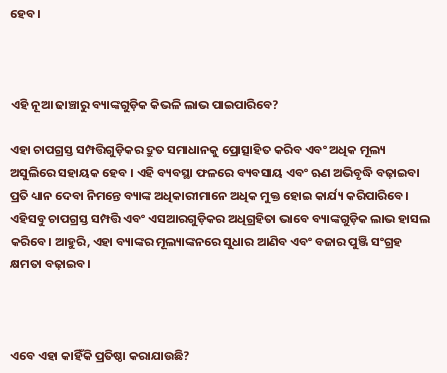ହେବ।



ଏହି ନୂଆ ଢାଞ୍ଚାରୁ ବ୍ୟାଙ୍କଗୁଡ଼ିକ କିଭଳି ଲାଭ ପାଇପାରିବେ?

ଏହା ଚାପଗ୍ରସ୍ତ ସମ୍ପତ୍ତିଗୁଡ଼ିକର ଦ୍ରୁତ ସମାଧାନକୁ ପ୍ରୋତ୍ସାହିତ କରିବ ଏବଂ ଅଧିକ ମୂଲ୍ୟ ଅସୁଲିରେ ସହାୟକ ହେବ । ଏହି ବ୍ୟବସ୍ଥା ଫଳରେ ବ୍ୟବସାୟ ଏବଂ ଋଣ ଅଭିବୃଦ୍ଧି ବଢ଼ାଇବା ପ୍ରତି ଧ୍ୟାନ ଦେବା ନିମନ୍ତେ ବ୍ୟାଙ୍କ ଅଧିକାରୀମାନେ ଅଧିକ ମୁକ୍ତ ହୋଇ କାର୍ଯ୍ୟ କରିପାରିବେ। ଏହିସବୁ ଚାପଗ୍ରସ୍ତ ସମ୍ପତ୍ତି ଏବଂ ଏସଆରଗୁଡ଼ିକର ଅଧିଗ୍ରହିତା ଭାବେ ବ୍ୟାଙ୍କଗୁଡ଼ିକ ଲାଭ ହାସଲ କରିବେ। ଆହୁରି, ଏହା ବ୍ୟାଙ୍କର ମୂଲ୍ୟାଙ୍କନରେ ସୁଧାର ଆଣିବ ଏବଂ ବଜାର ପୁଞ୍ଜି ସଂଗ୍ରହ କ୍ଷମତା ବଢ଼ାଇବ।



ଏବେ ଏହା କାହିଁକି ପ୍ରତିଷ୍ଠା କରାଯାଉଛି?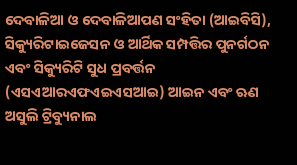ଦେବାଳିଆ ଓ ଦେବାଳିଆପଣ ସଂହିତା (ଆଇବିସି), ସିକ୍ୟୁରିଟାଇଜେସନ ଓ ଆର୍ଥିକ ସମ୍ପତ୍ତିର ପୁନର୍ଗଠନ ଏବଂ ସିକ୍ୟୁରିଟି ସୁଧ ପ୍ରବର୍ତ୍ତନ (ଏସଏଆରଏଫଏଇଏସଆଇ) ଆଇନ ଏବଂ ଋଣ ଅସୁଲି ଟ୍ରିବ୍ୟୁନାଲ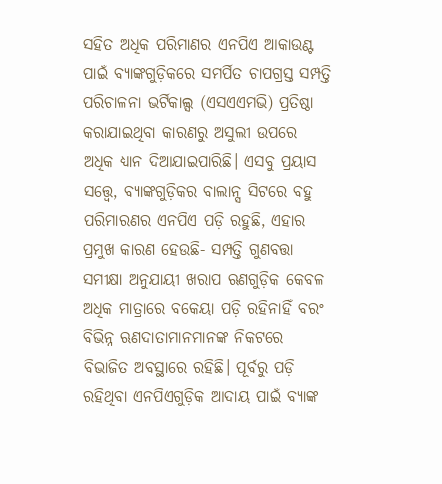ସହିତ ଅଧିକ ପରିମାଣର ଏନପିଏ ଆକାଉଣ୍ଟ ପାଇଁ ବ୍ୟାଙ୍କଗୁଡ଼ିକରେ ସମର୍ପିତ ଚାପଗ୍ରସ୍ତ ସମ୍ପତ୍ତି ପରିଚାଳନା ଭର୍ଟିକାଲ୍ସ (ଏସଏଏମଭି) ପ୍ରତିଷ୍ଠା କରାଯାଇଥିବା କାରଣରୁ ଅସୁଲୀ ଉପରେ ଅଧିକ ଧ୍ୟାନ ଦିଆଯାଇପାରିଛି। ଏସବୁ ପ୍ରୟାସ ସତ୍ତ୍ୱେ, ବ୍ୟାଙ୍କଗୁଡ଼ିକର ବାଲାନ୍ସ ସିଟରେ ବହୁ ପରିମାରଣର ଏନପିଏ ପଡ଼ି ରହୁଛି, ଏହାର ପ୍ରମୁଖ କାରଣ ହେଉଛି- ସମ୍ପତ୍ତି ଗୁଣବତ୍ତା ସମୀକ୍ଷା ଅନୁଯାୟୀ ଖରାପ ଋଣଗୁଡ଼ିକ କେବଳ ଅଧିକ ମାତ୍ରାରେ ବକେୟା ପଡ଼ି ରହିନାହିଁ ବରଂ ବିଭିନ୍ନ ଋଣଦାତାମାନମାନଙ୍କ ନିକଟରେ ବିଭାଜିତ ଅବସ୍ଥାରେ ରହିଛି। ପୂର୍ବରୁ ପଡ଼ି ରହିଥିବା ଏନପିଏଗୁଡ଼ିକ ଆଦାୟ ପାଇଁ ବ୍ୟାଙ୍କ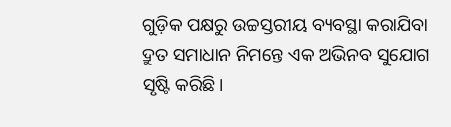ଗୁଡ଼ିକ ପକ୍ଷରୁ ଉଚ୍ଚସ୍ତରୀୟ ବ୍ୟବସ୍ଥା କରାଯିବା ଦ୍ରୁତ ସମାଧାନ ନିମନ୍ତେ ଏକ ଅଭିନବ ସୁଯୋଗ ସୃଷ୍ଟି କରିଛି।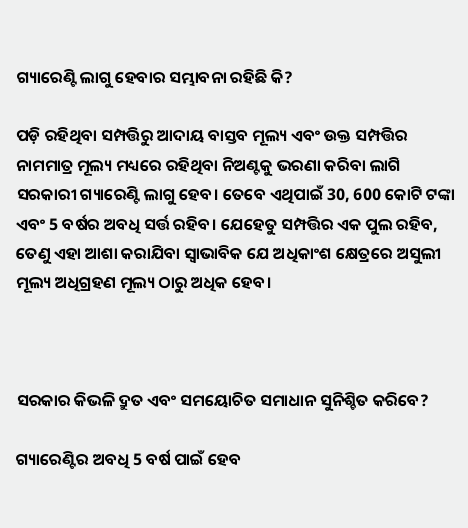ଗ୍ୟାରେଣ୍ଟି ଲାଗୁ ହେବାର ସମ୍ଭାବନା ରହିଛି କି?

ପଡ଼ି ରହିଥିବା ସମ୍ପତ୍ତିରୁ ଆଦାୟ ବାସ୍ତବ ମୂଲ୍ୟ ଏବଂ ଉକ୍ତ ସମ୍ପତ୍ତିର ନାମମାତ୍ର ମୂଲ୍ୟ ମଧ୍ୟରେ ରହିଥିବା ନିଅଣ୍ଟକୁ ଭରଣା କରିବା ଲାଗି ସରକାରୀ ଗ୍ୟାରେଣ୍ଟି ଲାଗୁ ହେବ। ତେବେ ଏଥିପାଇଁ 30, 600 କୋଟି ଟଙ୍କା ଏବଂ 5 ବର୍ଷର ଅବଧି ସର୍ତ୍ତ ରହିବ। ଯେହେତୁ ସମ୍ପତ୍ତିର ଏକ ପୁଲ ରହିବ, ତେଣୁ ଏହା ଆଶା କରାଯିବା ସ୍ୱାଭାବିକ ଯେ ଅଧିକାଂଶ କ୍ଷେତ୍ରରେ ଅସୁଲୀ ମୂଲ୍ୟ ଅଧିଗ୍ରହଣ ମୂଲ୍ୟ ଠାରୁ ଅଧିକ ହେବ।



ସରକାର କିଭଳି ଦ୍ରୁତ ଏବଂ ସମୟୋଚିତ ସମାଧାନ ସୁନିଶ୍ଚିତ କରିବେ?

ଗ୍ୟାରେଣ୍ଟିର ଅବଧି 5 ବର୍ଷ ପାଇଁ ହେବ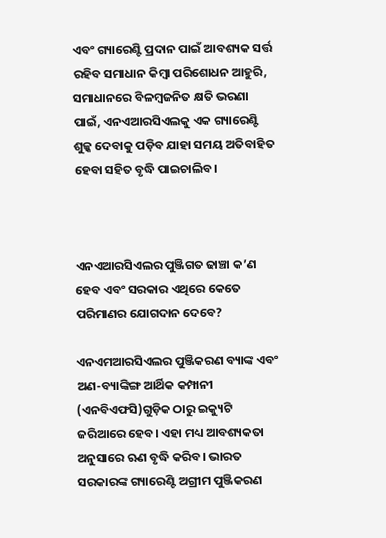ଏବଂ ଗ୍ୟାରେଣ୍ଟି ପ୍ରଦାନ ପାଇଁ ଆବଶ୍ୟକ ସର୍ତ୍ତ ରହିବ ସମାଧାନ କିମ୍ବା ପରିଶୋଧନ ଆହୁରି, ସମାଧାନରେ ବିଳମ୍ବଜନିତ କ୍ଷତି ଭରଣା ପାଇଁ, ଏନଏଆରସିଏଲକୁ ଏକ ଗ୍ୟାରେଣ୍ଟି ଶୁଳ୍କ ଦେବାକୁ ପଡ଼ିବ ଯାହା ସମୟ ଅତିବାହିତ ହେବା ସହିତ ବୃଦ୍ଧି ପାଇଚାଲିବ।



ଏନଏଆରସିଏଲର ପୁଞ୍ଜିଗତ ଢାଞ୍ଚା କ’ଣ ହେବ ଏବଂ ସରକାର ଏଥିରେ କେତେ ପରିମାଣର ଯୋଗଦାନ ଦେବେ?

ଏନଏମଆରସିଏଲର ପୁଞ୍ଜିକରଣ ବ୍ୟାଙ୍କ ଏବଂ ଅଣ-ବ୍ୟାଙ୍କିଙ୍ଗ ଆର୍ଥିକ କମ୍ପାନୀ (ଏନବିଏଫସି)ଗୁଡ଼ିକ ଠାରୁ ଇକ୍ୟୁଟି ଜରିଆରେ ହେବ। ଏହା ମଧ୍ୟ ଆବଶ୍ୟକତା ଅନୁସାରେ ଋଣ ବୃଦ୍ଧି କରିବ। ଭାରତ ସରକାରଙ୍କ ଗ୍ୟାରେଣ୍ଟି ଅଗ୍ରୀମ ପୁଞ୍ଜିକରଣ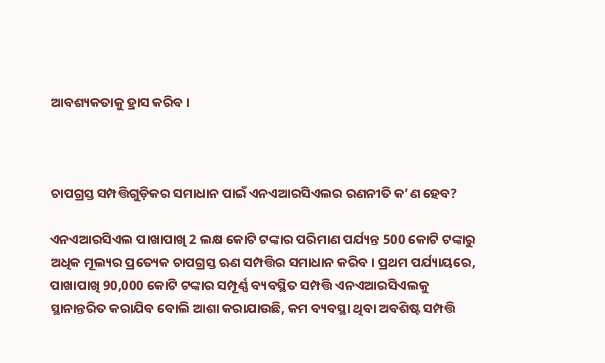ଆବଶ୍ୟକତାକୁ ହ୍ରାସ କରିବ।



ଚାପଗ୍ରସ୍ତ ସମ୍ପତ୍ତିଗୁଡ଼ିକର ସମାଧାନ ପାଇଁ ଏନଏଆରସିଏଲର ରଣନୀତି କ’ଣ ହେବ?

ଏନଏଆରସିଏଲ ପାଖାପାଖି 2 ଲକ୍ଷ କୋଟି ଟଙ୍କାର ପରିମାଣ ପର୍ଯ୍ୟନ୍ତ 500 କୋଟି ଟଙ୍କାରୁ ଅଧିକ ମୂଲ୍ୟର ପ୍ରତ୍ୟେକ ଚାପଗ୍ରସ୍ତ ଋଣ ସମ୍ପତ୍ତିର ସମାଧାନ କରିବ। ପ୍ରଥମ ପର୍ଯ୍ୟାୟରେ, ପାଖାପାଖି 90,000 କୋଟି ଟଙ୍କାର ସମ୍ପୂର୍ଣ୍ଣ ବ୍ୟବସ୍ଥିତ ସମ୍ପତ୍ତି ଏନଏଆରସିଏଲକୁ ସ୍ଥାନାନ୍ତରିତ କରାଯିବ ବୋଲି ଆଶା କରାଯାଉଛି, କମ ବ୍ୟବସ୍ଥା ଥିବା ଅବଶିଷ୍ଟ ସମ୍ପତ୍ତି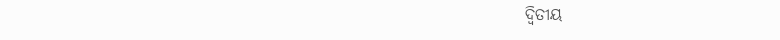ଦ୍ୱିତୀୟ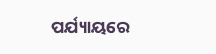ପର୍ଯ୍ୟାୟରେ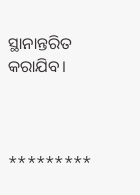ସ୍ଥାନାନ୍ତରିତ କରାଯିବ।



*********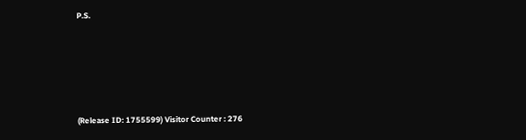P.S.





(Release ID: 1755599) Visitor Counter : 276